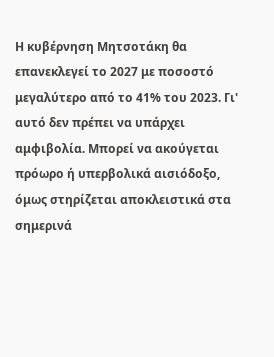Η κυβέρνηση Μητσοτάκη θα επανεκλεγεί το 2027 με ποσοστό μεγαλύτερο από το 41% του 2023. Γι' αυτό δεν πρέπει να υπάρχει αμφιβολία. Μπορεί να ακούγεται πρόωρο ή υπερβολικά αισιόδοξο, όμως στηρίζεται αποκλειστικά στα σημερινά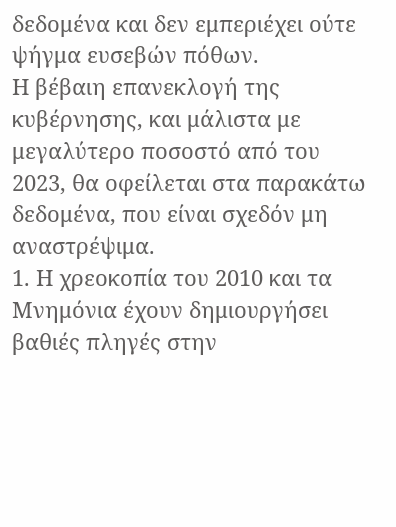δεδομένα και δεν εμπεριέχει ούτε ψήγμα ευσεβών πόθων.
Η βέβαιη επανεκλογή της κυβέρνησης, και μάλιστα με μεγαλύτερο ποσοστό από του 2023, θα οφείλεται στα παρακάτω δεδομένα, που είναι σχεδόν μη αναστρέψιμα.
1. Η χρεοκοπία του 2010 και τα Μνημόνια έχουν δημιουργήσει βαθιές πληγές στην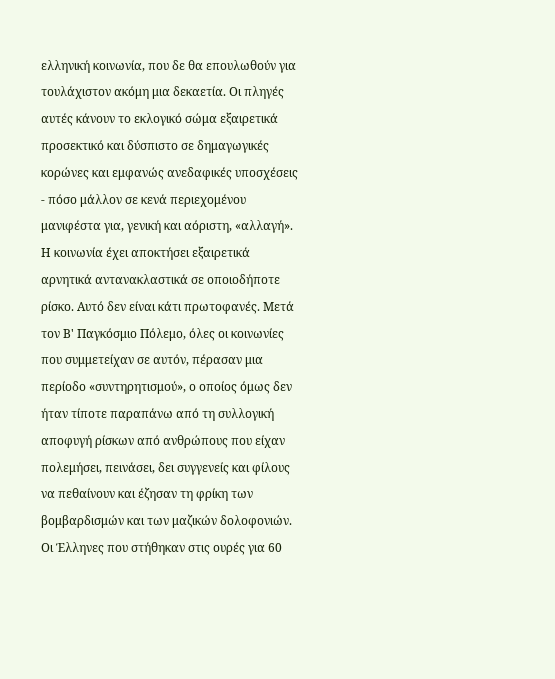ελληνική κοινωνία, που δε θα επουλωθούν για τουλάχιστον ακόμη μια δεκαετία. Οι πληγές αυτές κάνουν το εκλογικό σώμα εξαιρετικά προσεκτικό και δύσπιστο σε δημαγωγικές κορώνες και εμφανώς ανεδαφικές υποσχέσεις - πόσο μάλλον σε κενά περιεχομένου μανιφέστα για, γενική και αόριστη, «αλλαγή».
Η κοινωνία έχει αποκτήσει εξαιρετικά αρνητικά αντανακλαστικά σε οποιοδήποτε ρίσκο. Αυτό δεν είναι κάτι πρωτοφανές. Μετά τον Β' Παγκόσμιο Πόλεμο, όλες οι κοινωνίες που συμμετείχαν σε αυτόν, πέρασαν μια περίοδο «συντηρητισμού», ο οποίος όμως δεν ήταν τίποτε παραπάνω από τη συλλογική αποφυγή ρίσκων από ανθρώπους που είχαν πολεμήσει, πεινάσει, δει συγγενείς και φίλους να πεθαίνουν και έζησαν τη φρίκη των βομβαρδισμών και των μαζικών δολοφονιών.
Οι Έλληνες που στήθηκαν στις ουρές για 60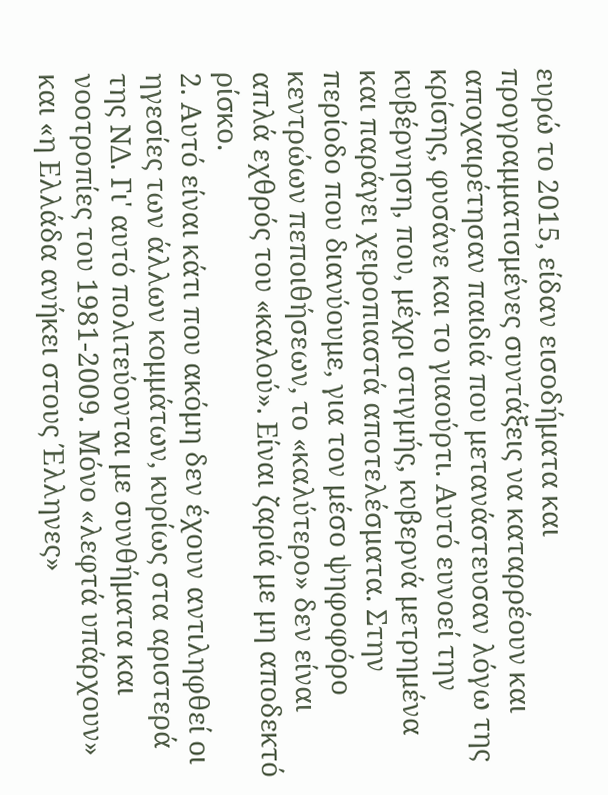ευρώ το 2015, είδαν εισοδήματα και προγραμματισμένες συντάξεις να καταρρέουν και αποχαιρέτησαν παιδιά που μετανάστευσαν λόγω της κρίσης, φυσάνε και το γιαούρτι. Αυτό ευνοεί την κυβέρνηση, που, μέχρι στιγμής, κυβερνά μετρημένα και παράγει χειροπιαστά αποτελέσματα. Στην περίοδο που διανύουμε, για τον μέσο ψηφοφόρο κεντρώων πεποιθήσεων, το «καλύτερο» δεν είναι απλά εχθρός του «καλού». Είναι ζαριά με μη αποδεκτό ρίσκο.
2. Αυτό είναι κάτι που ακόμη δεν έχουν αντιληφθεί οι ηγεσίες των άλλων κομμάτων, κυρίως στα αριστερά της ΝΔ. Γι' αυτό πολιτεύονται με συνθήματα και νοοτροπίες του 1981-2009. Μόνο «λεφτά υπάρχουν» και «η Ελλάδα ανήκει στους Έλληνες»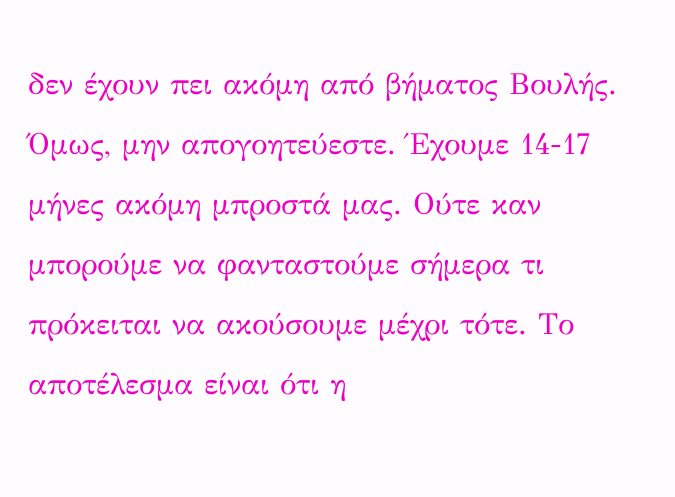δεν έχουν πει ακόμη από βήματος Βουλής. Όμως, μην απογοητεύεστε. Έχουμε 14-17 μήνες ακόμη μπροστά μας. Ούτε καν μπορούμε να φανταστούμε σήμερα τι πρόκειται να ακούσουμε μέχρι τότε. Το αποτέλεσμα είναι ότι η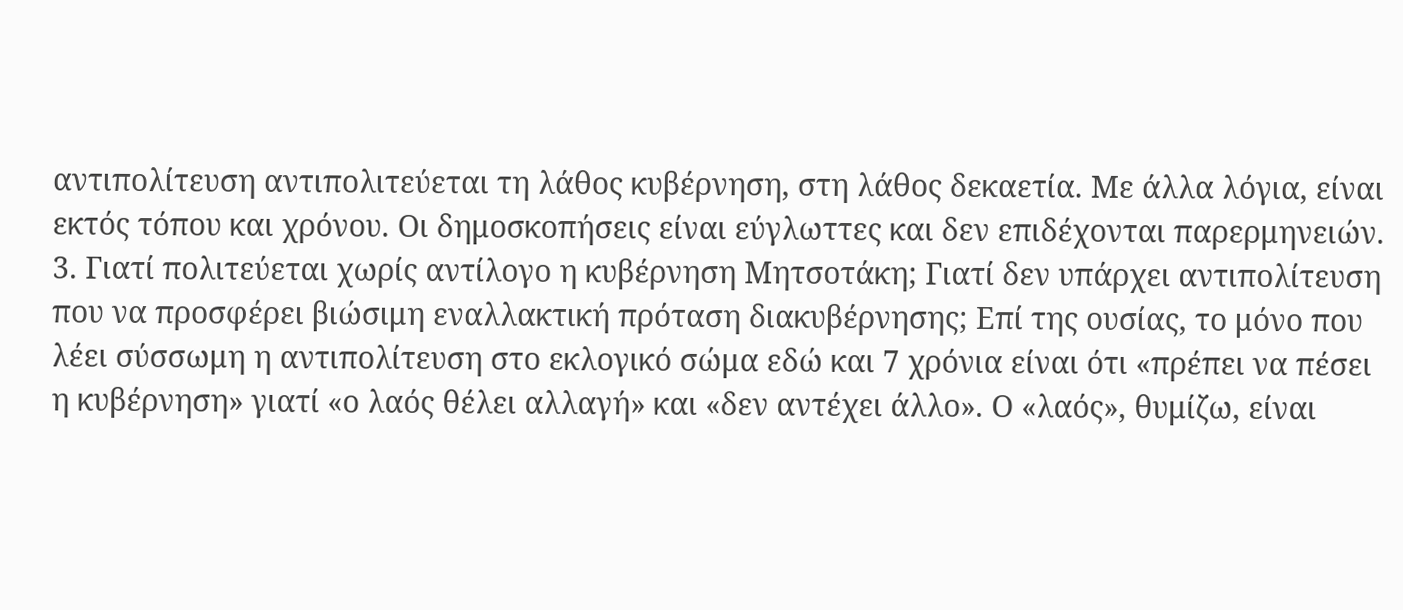αντιπολίτευση αντιπολιτεύεται τη λάθος κυβέρνηση, στη λάθος δεκαετία. Με άλλα λόγια, είναι εκτός τόπου και χρόνου. Οι δημοσκοπήσεις είναι εύγλωττες και δεν επιδέχονται παρερμηνειών.
3. Γιατί πολιτεύεται χωρίς αντίλογο η κυβέρνηση Μητσοτάκη; Γιατί δεν υπάρχει αντιπολίτευση που να προσφέρει βιώσιμη εναλλακτική πρόταση διακυβέρνησης; Επί της ουσίας, το μόνο που λέει σύσσωμη η αντιπολίτευση στο εκλογικό σώμα εδώ και 7 χρόνια είναι ότι «πρέπει να πέσει η κυβέρνηση» γιατί «ο λαός θέλει αλλαγή» και «δεν αντέχει άλλο». Ο «λαός», θυμίζω, είναι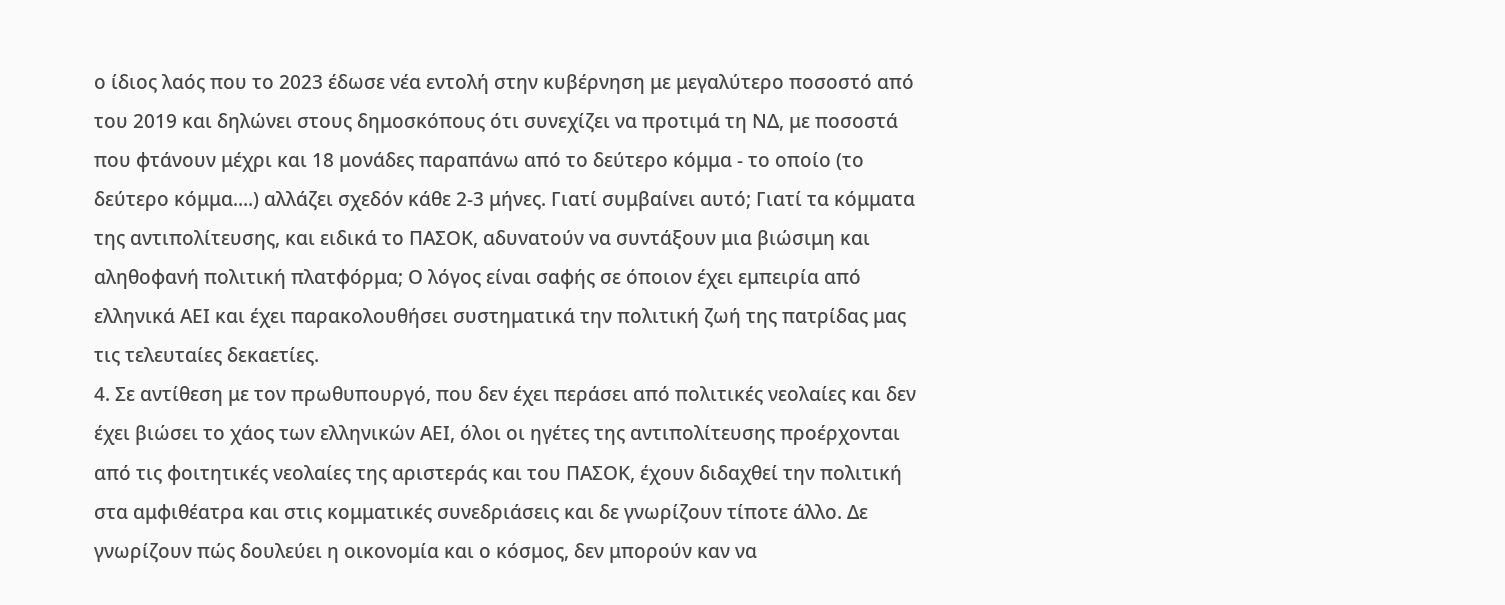ο ίδιος λαός που το 2023 έδωσε νέα εντολή στην κυβέρνηση με μεγαλύτερο ποσοστό από του 2019 και δηλώνει στους δημοσκόπους ότι συνεχίζει να προτιμά τη ΝΔ, με ποσοστά που φτάνουν μέχρι και 18 μονάδες παραπάνω από το δεύτερο κόμμα - το οποίο (το δεύτερο κόμμα....) αλλάζει σχεδόν κάθε 2-3 μήνες. Γιατί συμβαίνει αυτό; Γιατί τα κόμματα της αντιπολίτευσης, και ειδικά το ΠΑΣΟΚ, αδυνατούν να συντάξουν μια βιώσιμη και αληθοφανή πολιτική πλατφόρμα; Ο λόγος είναι σαφής σε όποιον έχει εμπειρία από ελληνικά ΑΕΙ και έχει παρακολουθήσει συστηματικά την πολιτική ζωή της πατρίδας μας τις τελευταίες δεκαετίες.
4. Σε αντίθεση με τον πρωθυπουργό, που δεν έχει περάσει από πολιτικές νεολαίες και δεν έχει βιώσει το χάος των ελληνικών ΑΕΙ, όλοι οι ηγέτες της αντιπολίτευσης προέρχονται από τις φοιτητικές νεολαίες της αριστεράς και του ΠΑΣΟΚ, έχουν διδαχθεί την πολιτική στα αμφιθέατρα και στις κομματικές συνεδριάσεις και δε γνωρίζουν τίποτε άλλο. Δε γνωρίζουν πώς δουλεύει η οικονομία και ο κόσμος, δεν μπορούν καν να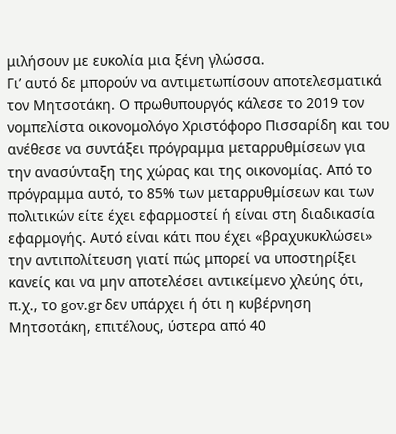μιλήσουν με ευκολία μια ξένη γλώσσα.
Γι’ αυτό δε μπορούν να αντιμετωπίσουν αποτελεσματικά τον Μητσοτάκη. Ο πρωθυπουργός κάλεσε το 2019 τον νομπελίστα οικονομολόγο Χριστόφορο Πισσαρίδη και του ανέθεσε να συντάξει πρόγραμμα μεταρρυθμίσεων για την ανασύνταξη της χώρας και της οικονομίας. Από το πρόγραμμα αυτό, το 85% των μεταρρυθμίσεων και των πολιτικών είτε έχει εφαρμοστεί ή είναι στη διαδικασία εφαρμογής. Αυτό είναι κάτι που έχει «βραχυκυκλώσει» την αντιπολίτευση γιατί πώς μπορεί να υποστηρίξει κανείς και να μην αποτελέσει αντικείμενο χλεύης ότι, π.χ., το gov.gr δεν υπάρχει ή ότι η κυβέρνηση Μητσοτάκη, επιτέλους, ύστερα από 40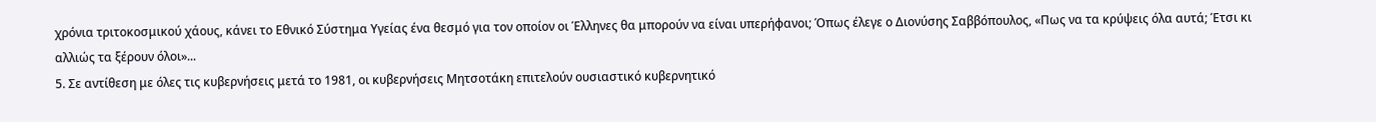χρόνια τριτοκοσμικού χάους, κάνει το Εθνικό Σύστημα Υγείας ένα θεσμό για τον οποίον οι Έλληνες θα μπορούν να είναι υπερήφανοι; Όπως έλεγε ο Διονύσης Σαββόπουλος, «Πως να τα κρύψεις όλα αυτά; Έτσι κι αλλιώς τα ξέρουν όλοι»...
5. Σε αντίθεση με όλες τις κυβερνήσεις μετά το 1981, οι κυβερνήσεις Μητσοτάκη επιτελούν ουσιαστικό κυβερνητικό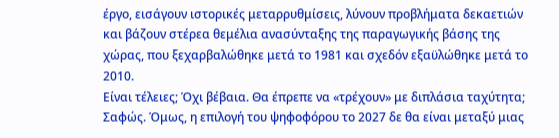έργο, εισάγουν ιστορικές μεταρρυθμίσεις, λύνουν προβλήματα δεκαετιών και βάζουν στέρεα θεμέλια ανασύνταξης της παραγωγικής βάσης της χώρας, που ξεχαρβαλώθηκε μετά το 1981 και σχεδόν εξαϋλώθηκε μετά το 2010.
Είναι τέλειες; Όχι βέβαια. Θα έπρεπε να «τρέχουν» με διπλάσια ταχύτητα; Σαφώς. Όμως, η επιλογή του ψηφοφόρου το 2027 δε θα είναι μεταξύ μιας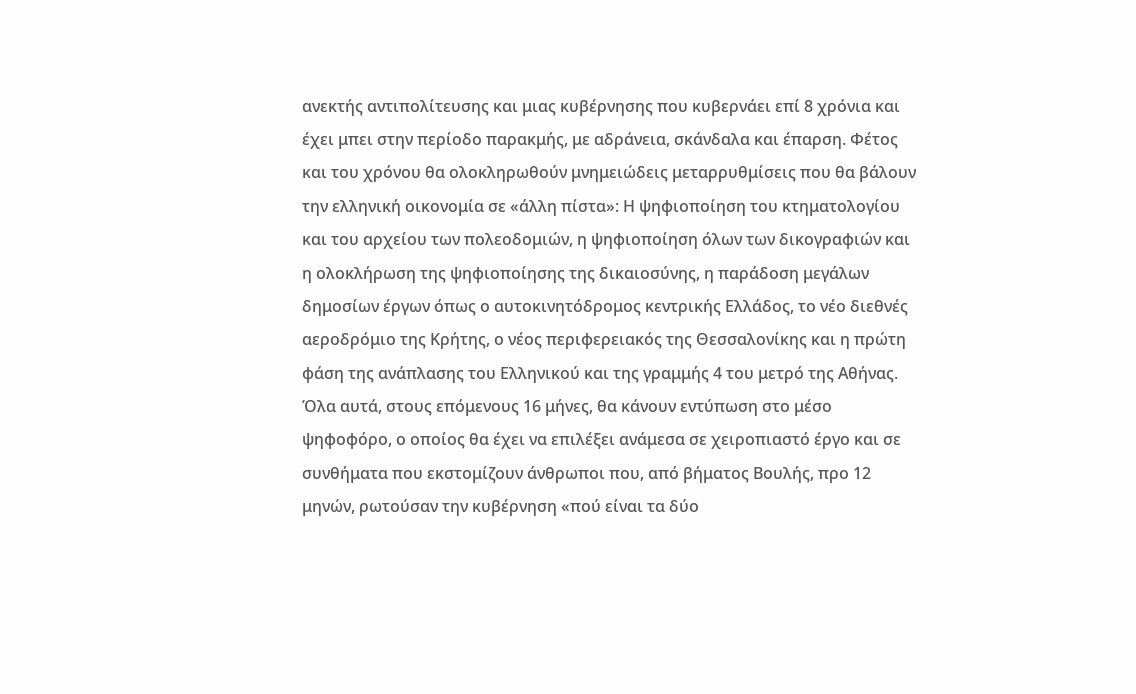ανεκτής αντιπολίτευσης και μιας κυβέρνησης που κυβερνάει επί 8 χρόνια και έχει μπει στην περίοδο παρακμής, με αδράνεια, σκάνδαλα και έπαρση. Φέτος και του χρόνου θα ολοκληρωθούν μνημειώδεις μεταρρυθμίσεις που θα βάλουν την ελληνική οικονομία σε «άλλη πίστα»: Η ψηφιοποίηση του κτηματολογίου και του αρχείου των πολεοδομιών, η ψηφιοποίηση όλων των δικογραφιών και η ολοκλήρωση της ψηφιοποίησης της δικαιοσύνης, η παράδοση μεγάλων δημοσίων έργων όπως ο αυτοκινητόδρομος κεντρικής Ελλάδος, το νέο διεθνές αεροδρόμιο της Κρήτης, ο νέος περιφερειακός της Θεσσαλονίκης και η πρώτη φάση της ανάπλασης του Ελληνικού και της γραμμής 4 του μετρό της Αθήνας.
Όλα αυτά, στους επόμενους 16 μήνες, θα κάνουν εντύπωση στο μέσο ψηφοφόρο, ο οποίος θα έχει να επιλέξει ανάμεσα σε χειροπιαστό έργο και σε συνθήματα που εκστομίζουν άνθρωποι που, από βήματος Βουλής, προ 12 μηνών, ρωτούσαν την κυβέρνηση «πού είναι τα δύο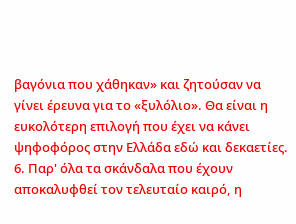βαγόνια που χάθηκαν» και ζητούσαν να γίνει έρευνα για το «ξυλόλιο». Θα είναι η ευκολότερη επιλογή που έχει να κάνει ψηφοφόρος στην Ελλάδα εδώ και δεκαετίες.
6. Παρ' όλα τα σκάνδαλα που έχουν αποκαλυφθεί τον τελευταίο καιρό, η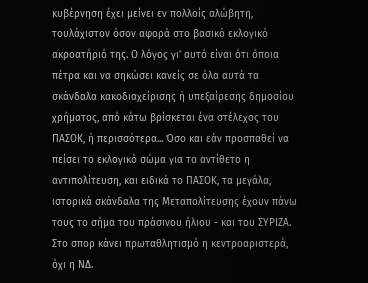κυβέρνηση έχει μείνει εν πολλοίς αλώβητη, τουλάχιστον όσον αφορά στο βασικό εκλογικό ακροατήριό της. Ο λόγος γι' αυτό είναι ότι όποια πέτρα και να σηκώσει κανείς σε όλα αυτά τα σκάνδαλα κακοδιαχείρισης ή υπεξαίρεσης δημοσίου χρήματος, από κάτω βρίσκεται ένα στέλεχος του ΠΑΣΟΚ, ή περισσότερα... Όσο και εάν προσπαθεί να πείσει το εκλογικό σώμα για το αντίθετο η αντιπολίτευση, και ειδικά το ΠΑΣΟΚ, τα μεγάλα, ιστορικά σκάνδαλα της Μεταπολίτευσης έχουν πάνω τους το σήμα του πράσινου ήλιου - και του ΣΥΡΙΖΑ. Στο σπορ κάνει πρωταθλητισμό η κεντροαριστερά, όχι η ΝΔ.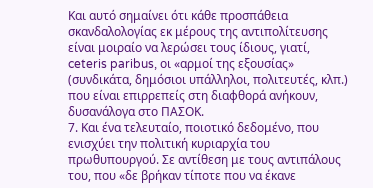Και αυτό σημαίνει ότι κάθε προσπάθεια σκανδαλολογίας εκ μέρους της αντιπολίτευσης είναι μοιραίο να λερώσει τους ίδιους, γιατί, ceteris paribus, οι «αρμοί της εξουσίας» (συνδικάτα, δημόσιοι υπάλληλοι, πολιτευτές, κλπ.) που είναι επιρρεπείς στη διαφθορά ανήκουν, δυσανάλογα στο ΠΑΣΟΚ.
7. Και ένα τελευταίο, ποιοτικό δεδομένο, που ενισχύει την πολιτική κυριαρχία του πρωθυπουργού. Σε αντίθεση με τους αντιπάλους του, που «δε βρήκαν τίποτε που να έκανε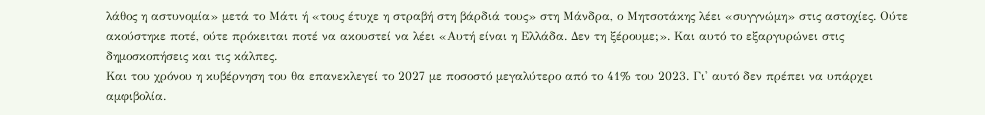λάθος η αστυνομία» μετά το Μάτι ή «τους έτυχε η στραβή στη βάρδιά τους» στη Μάνδρα, ο Μητσοτάκης λέει «συγγνώμη» στις αστοχίες. Ούτε ακούστηκε ποτέ, ούτε πρόκειται ποτέ να ακουστεί να λέει «Αυτή είναι η Ελλάδα. Δεν τη ξέρουμε;». Και αυτό το εξαργυρώνει στις δημοσκοπήσεις και τις κάλπες.
Και του χρόνου η κυβέρνηση του θα επανεκλεγεί το 2027 με ποσοστό μεγαλύτερο από το 41% του 2023. Γι' αυτό δεν πρέπει να υπάρχει αμφιβολία.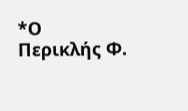*Ο Περικλής Φ.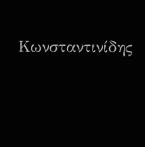Κωνσταντινίδης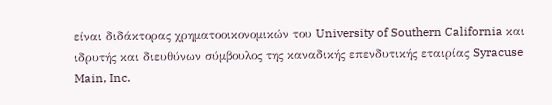είναι διδάκτορας χρηματοοικονομικών του University of Southern California και ιδρυτής και διευθύνων σύμβουλος της καναδικής επενδυτικής εταιρίας Syracuse Main, Inc.